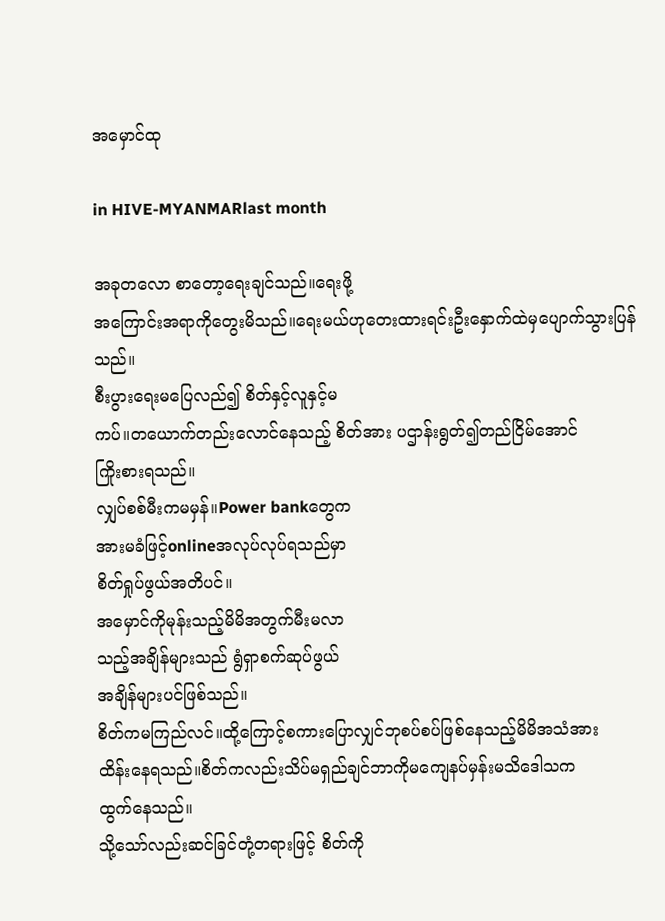အမှောင်ထု

in HIVE-MYANMARlast month

အခုတလော စာတော့ရေးချင်သည်။ရေးဖို့
အကြောင်းအရာကိုတွေးမိသည်။ရေးမယ်ဟုတေးထားရင်းဦးနှောက်ထဲမှပျောက်သွားပြန်သည်။
စီးပွားရေးမပြေလည်၍ စိတ်နှင့်လူနှင့်မ
ကပ်။တယောက်တည်းလောင်နေသည့် စိတ်အား ပဌာန်းရွတ်၍တည်ငြိမ်အောင်
ကြိုးစားရသည်။
လျှပ်စစ်မီးကမမှန်။Power bankတွေက
အားမခံဖြင့်onlineအလုပ်လုပ်ရသည်မှာ
စိတ်ရှုပ်ဖွယ်အတိပင်။
အမှောင်ကိုမုန်းသည့်မိမိအတွက်မီးမလာ
သည့်အချိန်များသည် ရွံရှာစက်ဆုပ်ဖွယ်
အချိန်များပင်ဖြစ်သည်။
စိတ်ကမကြည်လင်။ထို့ကြောင့်စကားပြောလျှင်ဘုစပ်စပ်ဖြစ်နေသည့်မိမိအသံအား
ထိန်းနေရသည်။စိတ်ကလည်းသိပ်မရှည်ချင်ဘာကိုမကျေနပ်မှန်းမသိဒေါသက
ထွက်နေသည်။
သို့သော်လည်းဆင်ခြင်တုံ့တရားဖြင့် စိတ်ကို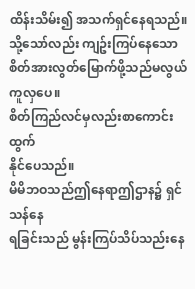ထိန်းသိမ်း၍ အသက်ရှင်နေရသည်။
သို့သော်လည်း ကျဥ်းကြပ်နေသောစိတ်အားလွတ်မြောက်ဖို့သည်မလွယ်ကူလှပေ။
စိတ်ကြည်လင်မှလည်းစာကောင်းထွက်
နိုင်ပေသည်။
မိမိဘဝသည်ဤနေရာဤဌာန၌ ရှင်သန်နေ
ရခြင်းသည် မွန်းကြပ်သိပ်သည်းနေ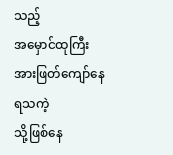သည့်
အမှောင်ထုကြီးအားဖြတ်ကျော်နေရသကဲ့
သို့ဖြစ်နေ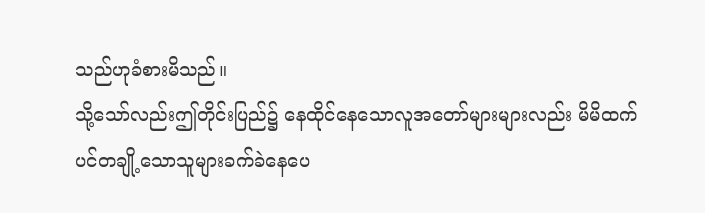သည်ဟုခံစားမိသည်။
သို့သော်လည်းဤတိုင်းပြည်၌ နေထိုင်နေသောလူအတော်များများလည်း မိမိထက်
ပင်တချို့သောသူများခက်ခဲနေပေ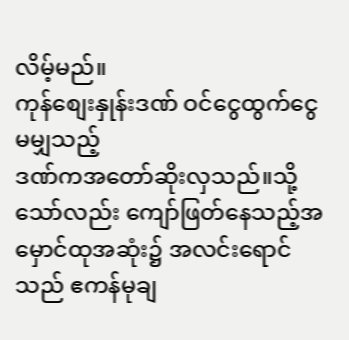လိမ့်မည်။
ကုန်စျေးနှုန်းဒဏ် ဝင်ငွေထွက်ငွေမမျှသည့်
ဒဏ်ကအတော်ဆိုးလှသည်။သို့သော်လည်း ကျော်ဖြတ်နေသည့်အမှောင်ထုအဆုံး၌ အလင်းရောင်သည် ဧကန်မုချ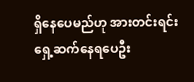ရှိနေပေမည်ဟု အားတင်းရင်း
ရှေ့ဆက်နေရပေဦး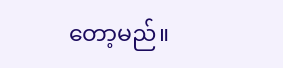တော့မည်။